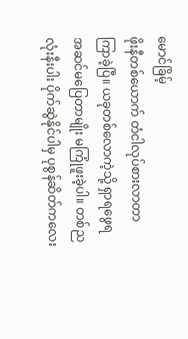မောင်ခြိမ့်
ဖိုးနီတစ်ယောက် တံငါလုပ်စားလာတာ ကြာခဲ့ပြီ။ ယခုတစ်လောကဲ့သို့ ရှာရဖွေရ အဆင်မပြေတာမျိုး မကြုံဖူးခဲ့ပါ။ တစ်ညလုံးနီးပါး ပိုက်ဆွဲနိုင်ပါမှ ပုစွန်ဆိတ်ကလေး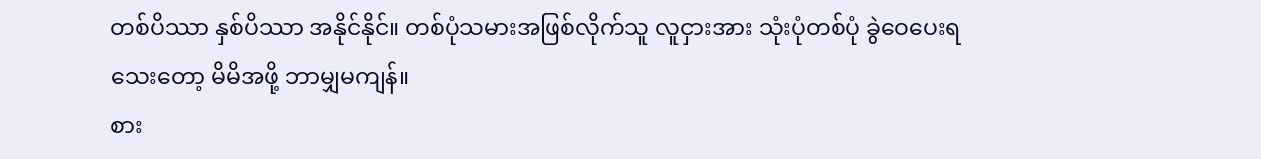တစ်ပိဿာ နှစ်ပိဿာ အနိုင်နိုင်။ တစ်ပုံသမားအဖြစ်လိုက်သူ လူငှားအား သုံးပုံတစ်ပုံ ခွဲဝေပေးရသေးတော့ မိမိအဖို့ ဘာမျှမကျန်။
စား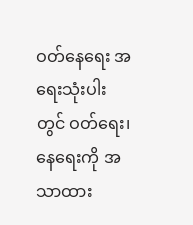ဝတ်နေရေး အရေးသုံးပါးတွင် ဝတ်ရေး၊ နေရေးကို အသာထား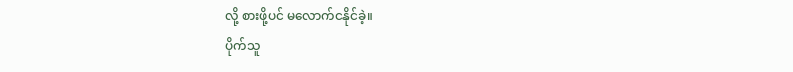လို့ စားဖို့ပင် မလောက်ငနိုင်ခဲ့။
ပိုက်သူ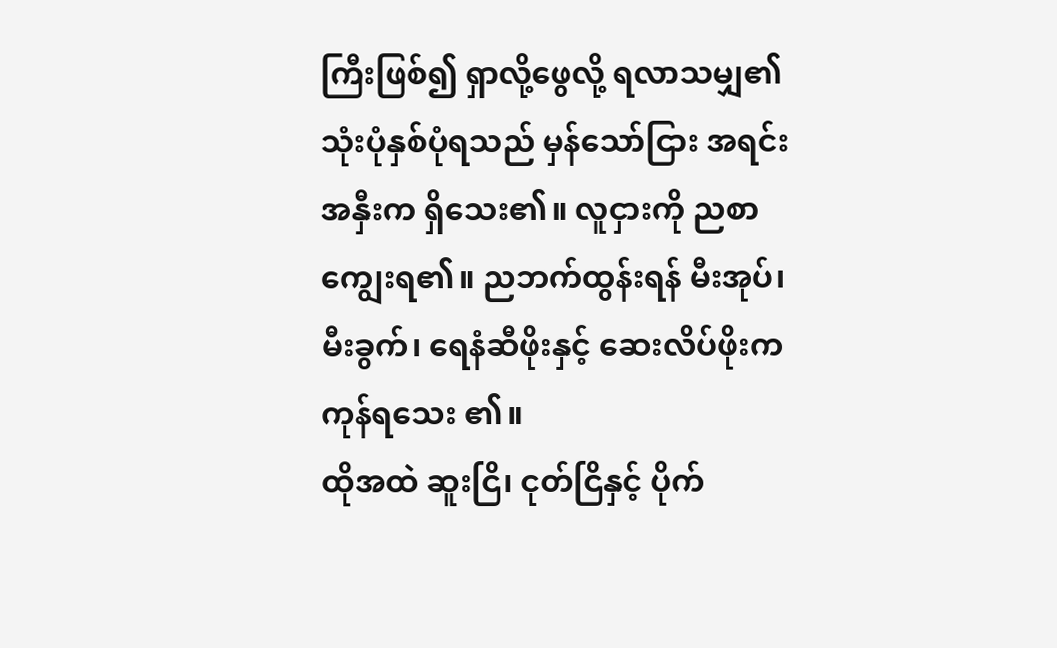ကြီးဖြစ်၍ ရှာလို့ဖွေလို့ ရလာသမျှ၏ သုံးပုံနှစ်ပုံရသည် မှန်သော်ငြား အရင်းအနှီးက ရှိသေး၏။ လူငှားကို ညစာကျွေးရ၏။ ညဘက်ထွန်းရန် မီးအုပ်၊ မီးခွက်၊ ရေနံဆီဖိုးနှင့် ဆေးလိပ်ဖိုးက ကုန်ရသေး ၏။
ထိုအထဲ ဆူးငြိ၊ ငုတ်ငြိနှင့် ပိုက်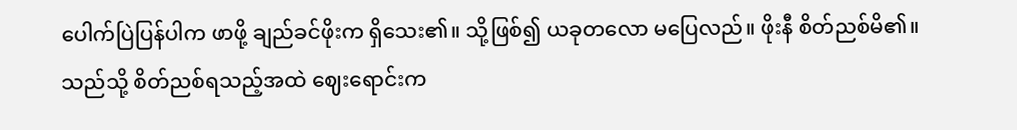ပေါက်ပြဲပြန်ပါက ဖာဖို့ ချည်ခင်ဖိုးက ရှိသေး၏။ သို့ဖြစ်၍ ယခုတလော မပြေလည်။ ဖိုးနီ စိတ်ညစ်မိ၏။
သည်သို့ စိတ်ညစ်ရသည့်အထဲ ဈေးရောင်းက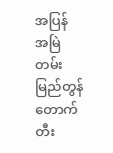အပြန် အမြဲတမ်း မြည်တွန်တောက်တီး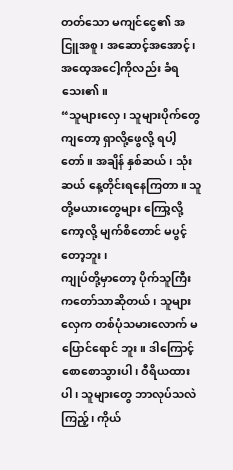တတ်သော မကျင်ငွေ၏ အငြူအစူ၊ အဆောင့်အအောင့်၊ အထေ့အငေါ့ကိုလည်း ခံရသေး၏။
“သူများလှေ၊ သူများပိုက်တွေကျတော့ ရှာလို့ဖွေလို့ ရပါ့တော်။ အချိန် နှစ်ဆယ်၊ သုံးဆယ် နေ့တိုင်းရနေကြတာ။ သူတို့မယားတွေများ ကြော့လို့ ကော့လို့ မျက်စိတောင် မပွင့်တော့ဘူး၊
ကျုပ်တို့မှာတော့ ပိုက်သူကြီးကတော်သာဆိုတယ်၊ သူများလှေက တစ်ပုံသမားလောက် မပြောင်ရောင် ဘူး။ ဒါကြောင့် စောစောသွားပါ၊ ဝီရိယထားပါ၊ သူများတွေ ဘာလုပ်သလဲ ကြည့်၊ ကိုယ်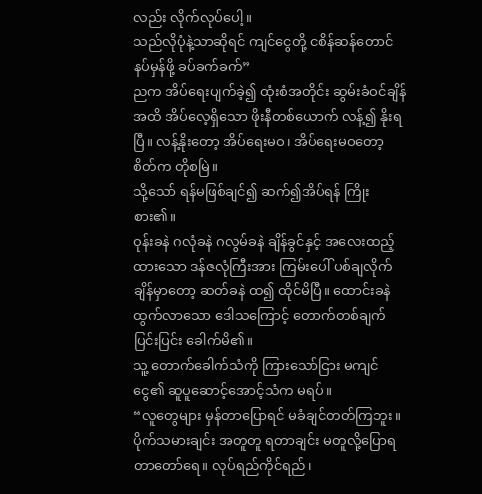လည်း လိုက်လုပ်ပေါ့။
သည်လိုပုံနဲ့သာဆိုရင် ကျင်ငွေတို့ ငစိန်ဆန်တောင် နပ်မှန်ဖို့ ခပ်ခက်ခက်”
ညက အိပ်ရေးပျက်ခဲ့၍ ထုံးစံအတိုင်း ဆွမ်းခံဝင်ချိန်အထိ အိပ်လေ့ရှိသော ဖိုးနီတစ်ယောက် လန့်၍ နိုးရပြီ။ လန့်နိုးတော့ အိပ်ရေးမဝ၊ အိပ်ရေးမဝတော့ စိတ်က တိုစမြဲ။
သို့သော် ရန်မဖြစ်ချင်၍ ဆက်၍အိပ်ရန် ကြိုးစား၏။
ဝုန်းခနဲ ဂလုံခနဲ ဂလွမ်ခနဲ ချိန်ခွင်နှင့် အလေးထည့်ထားသော ဒန်ဇလုံကြီးအား ကြမ်းပေါ် ပစ်ချလိုက်ချိန်မှာတော့ ဆတ်ခနဲ ထ၍ ထိုင်မိပြီ။ ထောင်းခနဲ ထွက်လာသော ဒေါသကြောင့် တောက်တစ်ချက်ပြင်းပြင်း ခေါက်မိ၏။
သူ့ တောက်ခေါက်သံကို ကြားသော်ငြား မကျင်ငွေ၏ ဆူပူဆောင့်အောင့်သံက မရပ်။
“လူတွေများ မှန်တာပြောရင် မခံချင်တတ်ကြဘူး။ ပိုက်သမားချင်း အတူတူ ရတာချင်း မတူလို့ပြောရတာတော်ရေ။ လုပ်ရည်ကိုင်ရည်၊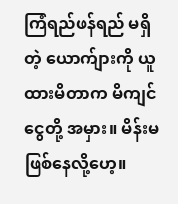ကြံရည်ဖန်ရည် မရှိတဲ့ ယောက်ျားကို ယူထားမိတာက မိကျင်ငွေတို့ အမှား။ မိန်းမ ဖြစ်နေလို့ဟေ့။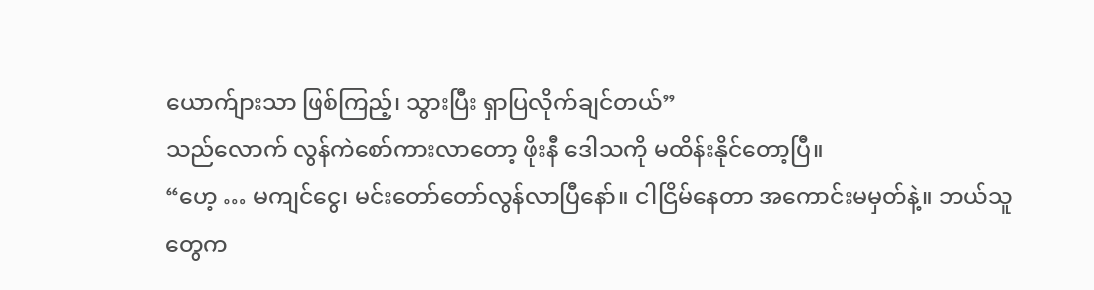ယောက်ျားသာ ဖြစ်ကြည့်၊ သွားပြီး ရှာပြလိုက်ချင်တယ်”
သည်လောက် လွန်ကဲစော်ကားလာတော့ ဖိုးနီ ဒေါသကို မထိန်းနိုင်တော့ပြီ။
“ဟေ့ … မကျင်ငွေ၊ မင်းတော်တော်လွန်လာပြီနော်။ ငါငြိမ်နေတာ အကောင်းမမှတ်နဲ့။ ဘယ်သူတွေက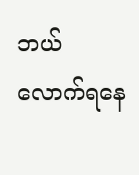ဘယ်လောက်ရနေ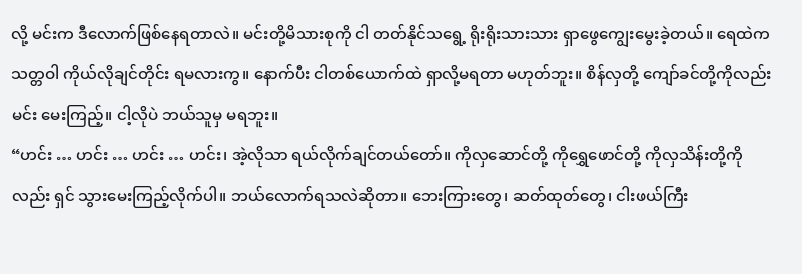လို့ မင်းက ဒီလောက်ဖြစ်နေရတာလဲ။ မင်းတို့မိသားစုကို ငါ တတ်နိုင်သရွေ့ ရိုးရိုးသားသား ရှာဖွေကျွေးမွေးခဲ့တယ်။ ရေထဲကသတ္တဝါ ကိုယ်လိုချင်တိုင်း ရမလားကွ။ နောက်ပီး ငါတစ်ယောက်ထဲ ရှာလို့မရတာ မဟုတ်ဘူး။ စိန်လှတို့ ကျော်ခင်တို့ကိုလည်း မင်း မေးကြည့်။ ငါ့လိုပဲ ဘယ်သူမှ မရဘူး။
“ဟင်း … ဟင်း … ဟင်း … ဟင်း၊ အဲ့လိုသာ ရယ်လိုက်ချင်တယ်တော်။ ကိုလှဆောင်တို့ ကိုရွှေဖောင်တို့ ကိုလှသိန်းတို့ကိုလည်း ရှင် သွားမေးကြည့်လိုက်ပါ။ ဘယ်လောက်ရသလဲဆိုတာ။ ဘေးကြားတွေ၊ ဆတ်ထုတ်တွေ၊ ငါးဖယ်ကြီး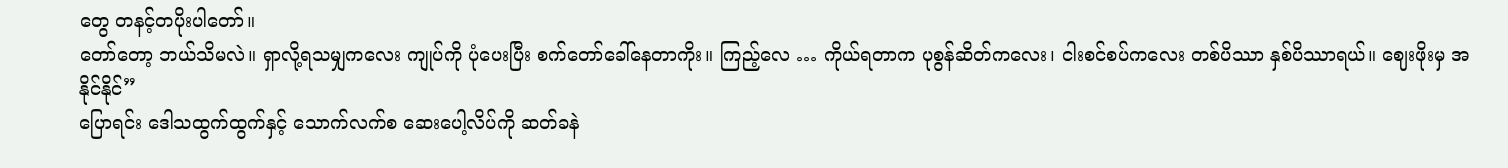တွေ တနင့်တပိုးပါတော်။
တော်တော့ ဘယ်သိမလဲ။ ရှာလို့ရသမျှကလေး ကျုပ်ကို ပုံပေးပြီး စက်တော်ခေါ်နေတာကိုး။ ကြည့်လေ … ကိုယ်ရတာက ပုစွန်ဆိတ်ကလေး၊ ငါးစင်စပ်ကလေး တစ်ပိဿာ နှစ်ပိဿာရယ်။ ဈေးဖိုးမှ အနိုင်နိုင်”
ပြောရင်း ဒေါသထွက်ထွက်နှင့် သောက်လက်စ ဆေးပေါ့လိပ်ကို ဆတ်ခနဲ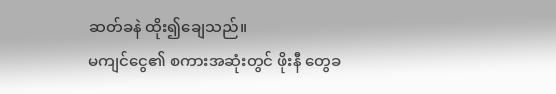ဆတ်ခနဲ ထိုး၍ချေသည်။
မကျင်ငွေ၏ စကားအဆုံးတွင် ဖိုးနီ တွေခ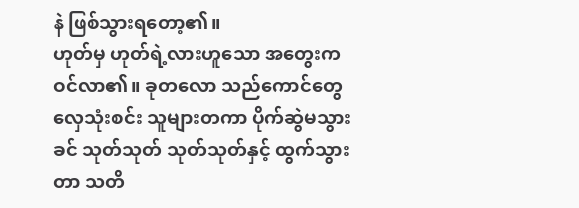နဲ ဖြစ်သွားရတော့၏။
ဟုတ်မှ ဟုတ်ရဲ့လားဟူသော အတွေးက ဝင်လာ၏။ ခုတလော သည်ကောင်တွေလှေသုံးစင်း သူများတကာ ပိုက်ဆွဲမသွားခင် သုတ်သုတ် သုတ်သုတ်နှင့် ထွက်သွားတာ သတိ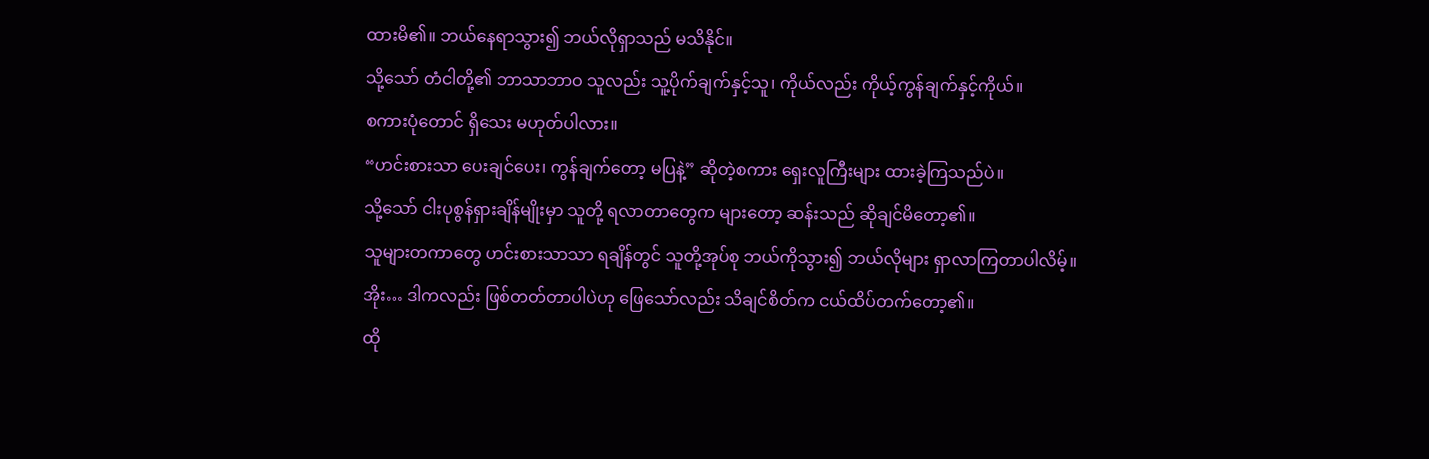ထားမိ၏။ ဘယ်နေရာသွား၍ ဘယ်လိုရှာသည် မသိနိုင်။
သို့သော် တံငါတို့၏ ဘာသာဘာဝ သူလည်း သူ့ပိုက်ချက်နှင့်သူ၊ ကိုယ်လည်း ကိုယ့်ကွန်ချက်နှင့်ကိုယ်။
စကားပုံတောင် ရှိသေး မဟုတ်ပါလား။
“ဟင်းစားသာ ပေးချင်ပေး၊ ကွန်ချက်တော့ မပြနဲ့” ဆိုတဲ့စကား ရှေးလူကြီးများ ထားခဲ့ကြသည်ပဲ။
သို့သော် ငါးပုစွန်ရှားချိန်မျိုးမှာ သူတို့ ရလာတာတွေက များတော့ ဆန်းသည် ဆိုချင်မိတော့၏။
သူများတကာတွေ ဟင်းစားသာသာ ရချိန်တွင် သူတို့အုပ်စု ဘယ်ကိုသွား၍ ဘယ်လိုများ ရှာလာကြတာပါလိမ့်။
အိုး… ဒါကလည်း ဖြစ်တတ်တာပါပဲဟု ဖြေသော်လည်း သိချင်စိတ်က ငယ်ထိပ်တက်တော့၏။
ထို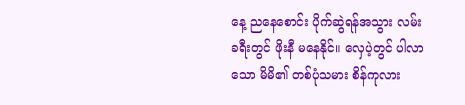နေ့ ညနေစောင်း ပိုက်ဆွဲရန်အသွား လမ်းခရီးတွင် ဖိုးနီ မနေနိုင်။ လှေပဲ့တွင် ပါလာသော မိမိ၏ တစ်ပုံသမား စိန်ကုလား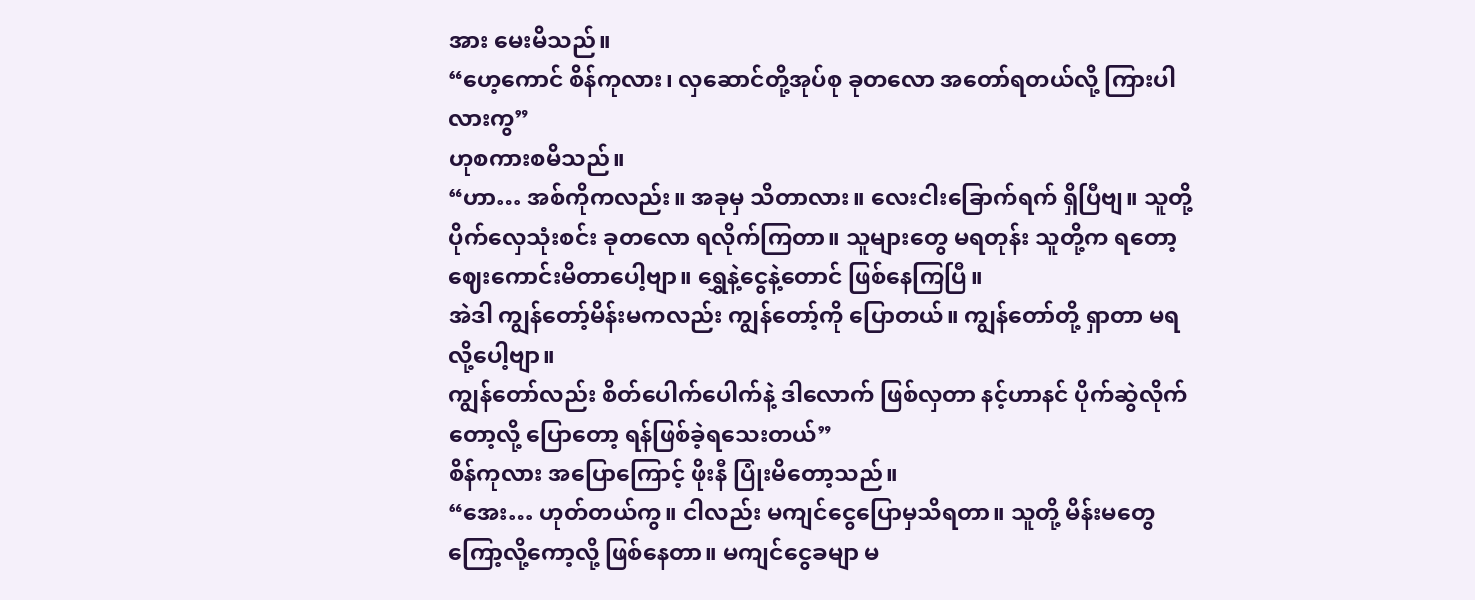အား မေးမိသည်။
“ဟေ့ကောင် စိန်ကုလား၊ လှဆောင်တို့အုပ်စု ခုတလော အတော်ရတယ်လို့ ကြားပါလားကွ”
ဟုစကားစမိသည်။
“ဟာ… အစ်ကိုကလည်း။ အခုမှ သိတာလား။ လေးငါးခြောက်ရက် ရှိပြီဗျ။ သူတို့ ပိုက်လှေသုံးစင်း ခုတလော ရလိုက်ကြတာ။ သူများတွေ မရတုန်း သူတို့က ရတော့ ဈေးကောင်းမိတာပေါ့ဗျာ။ ရွှေနဲ့ငွေနဲ့တောင် ဖြစ်နေကြပြီ။
အဲဒါ ကျွန်တော့်မိန်းမကလည်း ကျွန်တော့်ကို ပြောတယ်။ ကျွန်တော်တို့ ရှာတာ မရလို့ပေါ့ဗျာ။
ကျွန်တော်လည်း စိတ်ပေါက်ပေါက်နဲ့ ဒါလောက် ဖြစ်လှတာ နင့်ဟာနင် ပိုက်ဆွဲလိုက်တော့လို့ ပြောတော့ ရန်ဖြစ်ခဲ့ရသေးတယ်”
စိန်ကုလား အပြောကြောင့် ဖိုးနီ ပြုံးမိတော့သည်။
“အေး… ဟုတ်တယ်ကွ။ ငါလည်း မကျင်ငွေပြောမှသိရတာ။ သူတို့ မိန်းမတွေ ကြော့လို့ကော့လို့ ဖြစ်နေတာ။ မကျင်ငွေခမျာ မ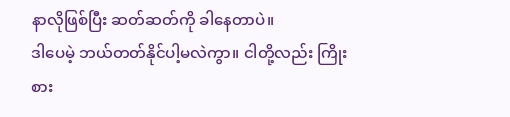နာလိုဖြစ်ပြီး ဆတ်ဆတ်ကို ခါနေတာပဲ။
ဒါပေမဲ့ ဘယ်တတ်နိုင်ပါ့မလဲကွာ။ ငါတို့လည်း ကြိုးစား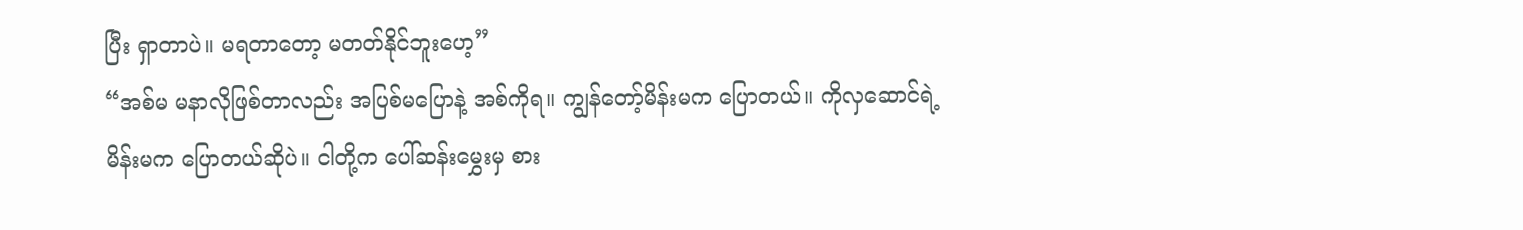ပြီး ရှာတာပဲ။ မရတာတော့ မတတ်နိုင်ဘူးဟေ့”
“အစ်မ မနာလိုဖြစ်တာလည်း အပြစ်မပြောနဲ့ အစ်ကိုရ။ ကျွန်တော့်မိန်းမက ပြောတယ်။ ကိုလှဆောင်ရဲ့မိန်းမက ပြောတယ်ဆိုပဲ။ ငါတို့က ပေါ်ဆန်းမွှေးမှ စား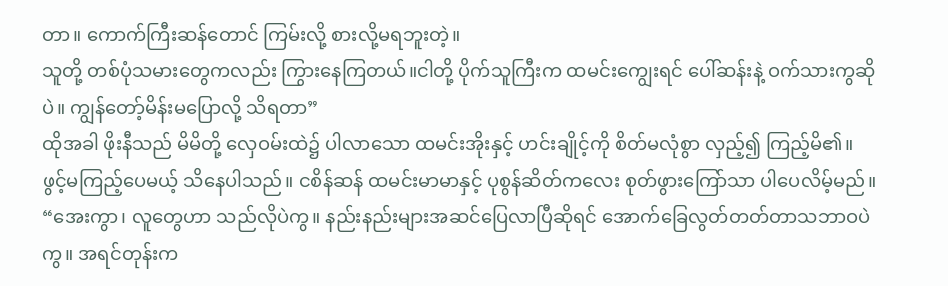တာ။ ကောက်ကြီးဆန်တောင် ကြမ်းလို့ စားလို့မရဘူးတဲ့။
သူတို့ တစ်ပုံသမားတွေကလည်း ကြွားနေကြတယ်။ငါတို့ ပိုက်သူကြီးက ထမင်းကျွေးရင် ပေါ်ဆန်းနဲ့ ဝက်သားကွဆိုပဲ။ ကျွန်တော့်မိန်းမပြောလို့ သိရတာ”
ထိုအခါ ဖိုးနီသည် မိမိတို့ လှေဝမ်းထဲ၌ ပါလာသော ထမင်းအိုးနှင့် ဟင်းချိုင့်ကို စိတ်မလုံစွာ လှည့်၍ ကြည့်မိ၏။ ဖွင့်မကြည့်ပေမယ့် သိနေပါသည်။ ငစိန်ဆန် ထမင်းမာမာနှင့် ပုစွန်ဆိတ်ကလေး စုတ်ဖွားကြော်သာ ပါပေလိမ့်မည်။
“အေးကွာ၊ လူတွေဟာ သည်လိုပဲကွ။ နည်းနည်းများအဆင်ပြေလာပြီဆိုရင် အောက်ခြေလွတ်တတ်တာသဘာဝပဲကွ။ အရင်တုန်းက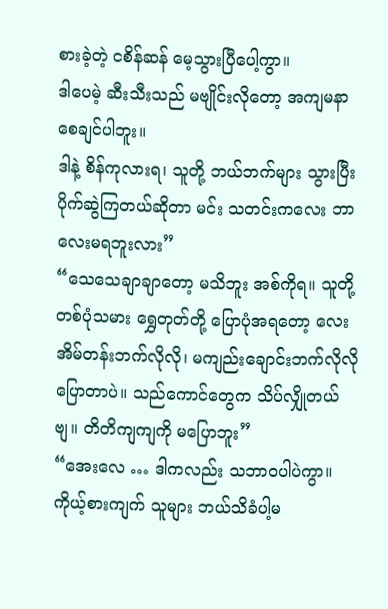စားခဲ့တဲ့ ငစိန်ဆန် မေ့သွားပြီပေါ့ကွာ။
ဒါပေမဲ့ ဆီးသီးသည် မဗျိုင်းလိုတော့ အကျမနာစေချင်ပါဘူး။
ဒါနဲ့ စိန်ကုလားရ၊ သူတို့ ဘယ်ဘက်များ သွားပြီး ပိုက်ဆွဲကြတယ်ဆိုတာ မင်း သတင်းကလေး ဘာလေးမရဘူးလား”
“သေသေချာချာတော့ မသိဘူး အစ်ကိုရ။ သူတို့ တစ်ပုံသမား ရွှေတုတ်တို့ ပြောပုံအရတော့ လေးအိမ်တန်းဘက်လိုလို၊ မကျည်းချောင်းဘက်လိုလို ပြောတာပဲ။ သည်ကောင်တွေက သိပ်လျှိုတယ်ဗျ။ တိတိကျကျကို မပြောဘူး”
“အေးလေ … ဒါကလည်း သဘာဝပါပဲကွာ။ ကိုယ့်စားကျက် သူများ ဘယ်သိခံပါ့မ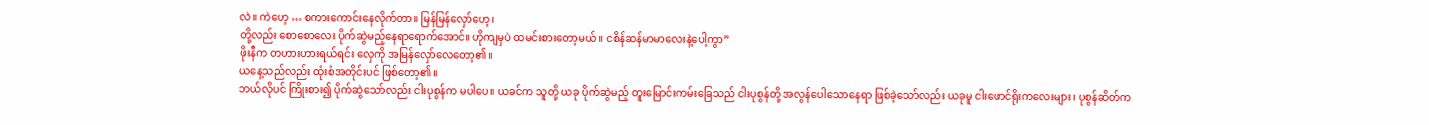လဲ။ ကဲဟေ့ … စကားကောင်းနေလိုက်တာ။ မြန်မြန်လှော်ဟေ့၊
တို့လည်း စောစောလေး ပိုက်ဆွဲမည့်နေရာရောက်အောင်။ ဟိုကျမှပဲ ထမင်းစားတော့မယ်။ ငစိန်ဆန်မာမာလေးနဲ့ပေါ့ကွာ”
ဖိုးနီက တဟားဟားရယ်ရင်း လှေကို အမြန်လှော်လေတော့၏။
ယနေ့သည်လည်း ထုံးစံအတိုင်းပင် ဖြစ်တော့၏။
ဘယ်လိုပင် ကြိုးစား၍ ပိုက်ဆွဲသော်လည်း ငါးပုစွန်က မပါပေ။ ယခင်က သူတို့ ယခု ပိုက်ဆွဲမည့် တူးမြောင်းကမ်းခြေသည် ငါးပုစွန်တို့ အလွန်ပေါသောနေရာ ဖြစ်ခဲ့သော်လည်း ယခုမူ ငါးဖောင်ရိုးကလေးများ၊ ပုစွန်ဆိတ်က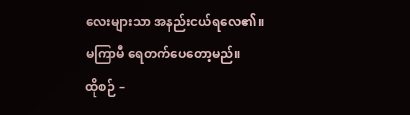လေးများသာ အနည်းငယ်ရလေ၏။
မကြာမီ ရေတက်ပေတော့မည်။
ထိုစဉ် –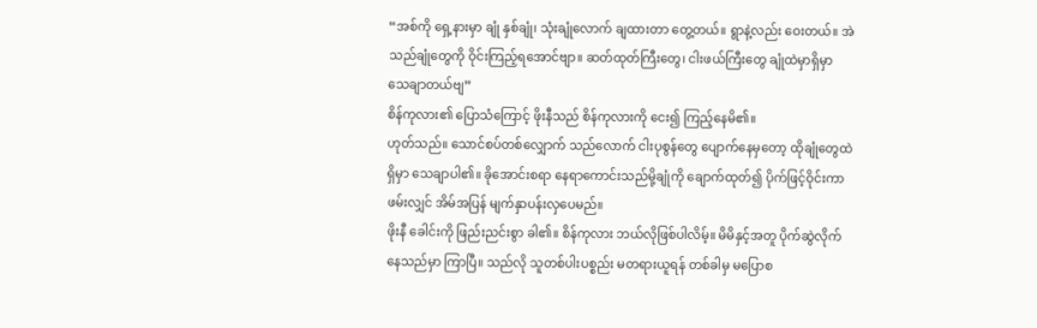“အစ်ကို ရှေ့နားမှာ ချုံ နှစ်ချုံ၊ သုံးချုံလောက် ချထားတာ တွေ့တယ်။ ရွာနဲ့လည်း ဝေးတယ်။ အဲသည်ချုံတွေကို ဝိုင်းကြည့်ရအောင်ဗျာ။ ဆတ်ထုတ်ကြီးတွေ၊ ငါးဖယ်ကြီးတွေ ချုံထဲမှာရှိမှာ သေချာတယ်ဗျ”
စိန်ကုလား၏ ပြောသံကြောင့် ဖိုးနီသည် စိန်ကုလားကို ငေး၍ ကြည့်နေမိ၏။
ဟုတ်သည်။ သောင်စပ်တစ်လျှောက် သည်လောက် ငါးပုစွန်တွေ ပျောက်နေမှတော့ ထိုချုံတွေထဲရှိမှာ သေချာပါ၏။ ခိုအောင်းစရာ နေရာကောင်းသည်မို့ချုံကို ချောက်ထုတ်၍ ပိုက်ဖြင့်ဝိုင်းကာ ဖမ်းလျှင် အိမ်အပြန် မျက်နှာပန်းလှပေမည်။
ဖိုးနီ ခေါင်းကို ဖြည်းညင်းစွာ ခါ၏။ စိန်ကုလား ဘယ်လိုဖြစ်ပါလိမ့်။ မိမိနှင့်အတူ ပိုက်ဆွဲလိုက်နေသည်မှာ ကြာပြီ။ သည်လို သူတစ်ပါးပစ္စည်း မတရားယူရန် တစ်ခါမှ မပြောစ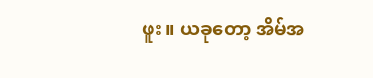ဖူး။ ယခုတော့ အိမ်အ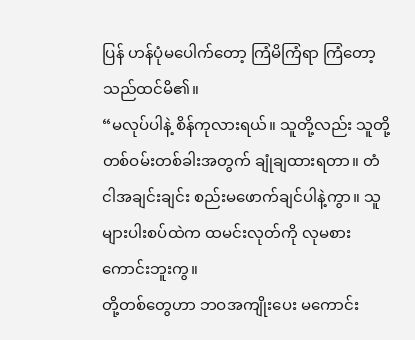ပြန် ဟန်ပုံမပေါက်တော့ ကြံမိကြံရာ ကြံတော့သည်ထင်မိ၏။
“မလုပ်ပါနဲ့ စိန်ကုလားရယ်။ သူတို့လည်း သူတို့တစ်ဝမ်းတစ်ခါးအတွက် ချုံချထားရတာ။ တံငါအချင်းချင်း စည်းမဖောက်ချင်ပါနဲ့ကွာ။ သူများပါးစပ်ထဲက ထမင်းလုတ်ကို လုမစားကောင်းဘူးကွ။
တို့တစ်တွေဟာ ဘဝအကျိုးပေး မကောင်း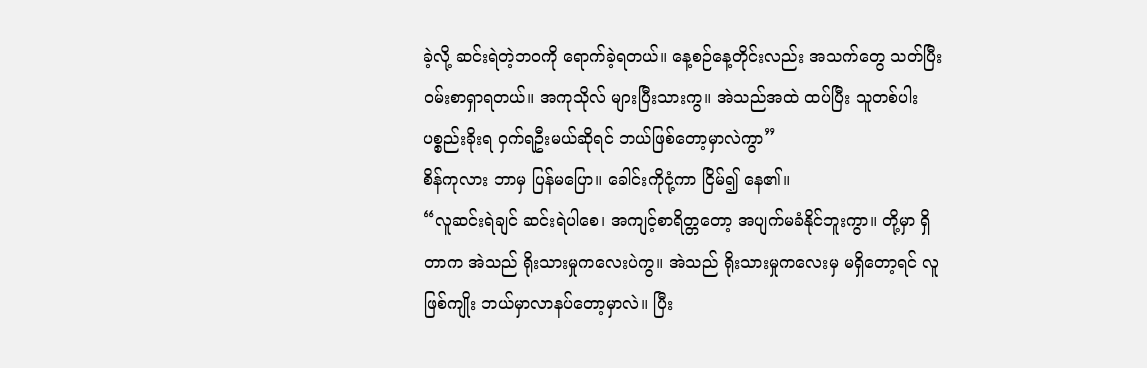ခဲ့လို့ ဆင်းရဲတဲ့ဘဝကို ရောက်ခဲ့ရတယ်။ နေ့စဉ်နေ့တိုင်းလည်း အသက်တွေ သတ်ပြီး ဝမ်းစာရှာရတယ်။ အကုသိုလ် များပြီးသားကွ။ အဲသည်အထဲ ထပ်ပြီး သူတစ်ပါး ပစ္စည်းခိုးရ ဝှက်ရဦးမယ်ဆိုရင် ဘယ်ဖြစ်တော့မှာလဲကွာ”
စိန်ကုလား ဘာမှ ပြန်မပြော။ ခေါင်းကိုငုံ့ကာ ငြိမ်၍ နေ၏။
“လူဆင်းရဲချင် ဆင်းရဲပါစေ၊ အကျင့်စာရိတ္တတော့ အပျက်မခံနိုင်ဘူးကွာ။ တို့မှာ ရှိတာက အဲသည် ရိုးသားမှုကလေးပဲကွ။ အဲသည် ရိုးသားမှုကလေးမှ မရှိတော့ရင် လူဖြစ်ကျိုး ဘယ်မှာလာနပ်တော့မှာလဲ။ ပြီး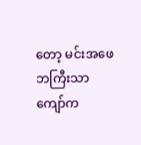တော့ မင်းအဖေ ဘကြီးသာကျော်က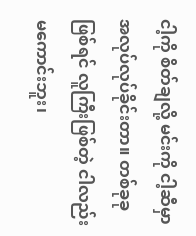ငါ့ကို စိတ်ချလို့ မင်းကို ငါ့ဆီမှာ အလုပ်လုပ်ခိုင်းတာ။ တစ်ခုခုဖြစ်ရင် လူကြီးဖြစ်တဲ့ ငါလည်း မကောင်းဘူး၊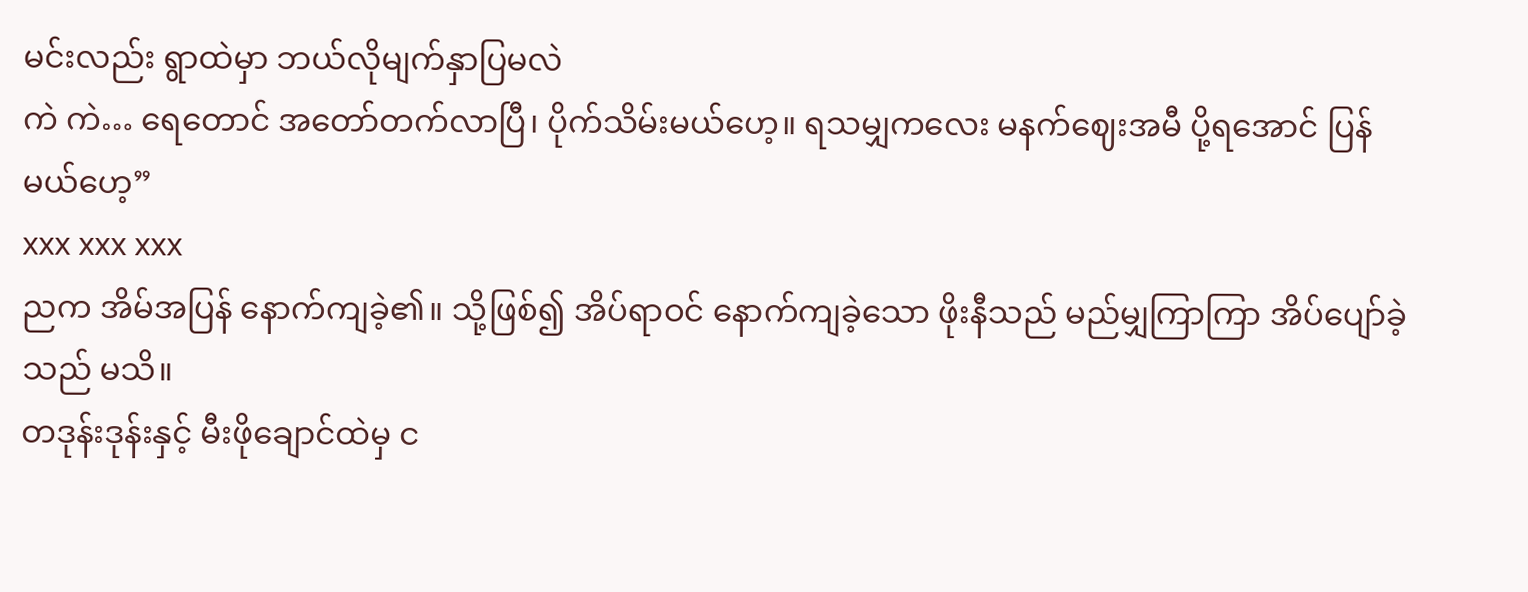မင်းလည်း ရွာထဲမှာ ဘယ်လိုမျက်နှာပြမလဲ
ကဲ ကဲ… ရေတောင် အတော်တက်လာပြီ၊ ပိုက်သိမ်းမယ်ဟေ့။ ရသမျှကလေး မနက်ဈေးအမီ ပို့ရအောင် ပြန်မယ်ဟေ့”
xxx xxx xxx
ညက အိမ်အပြန် နောက်ကျခဲ့၏။ သို့ဖြစ်၍ အိပ်ရာဝင် နောက်ကျခဲ့သော ဖိုးနီသည် မည်မျှကြာကြာ အိပ်ပျော်ခဲ့သည် မသိ။
တဒုန်းဒုန်းနှင့် မီးဖိုချောင်ထဲမှ င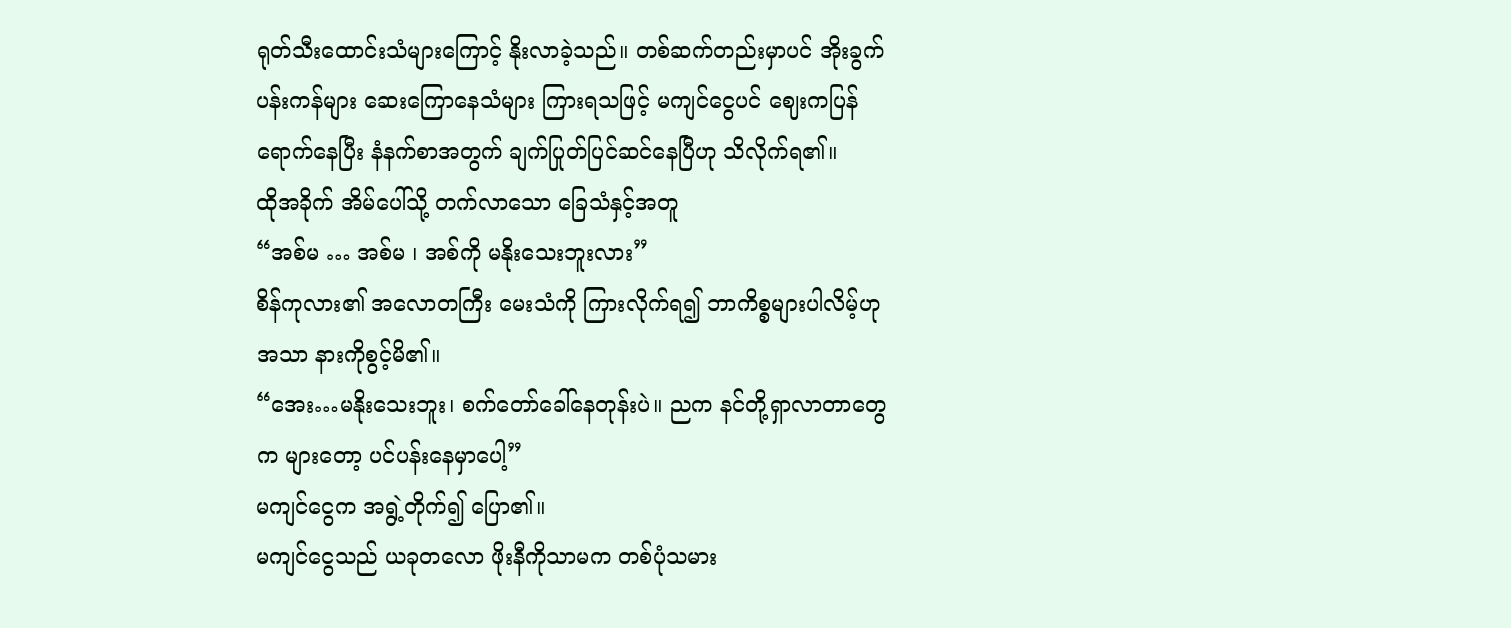ရုတ်သီးထောင်းသံများကြောင့် နိုးလာခဲ့သည်။ တစ်ဆက်တည်းမှာပင် အိုးခွက်ပန်းကန်များ ဆေးကြောနေသံများ ကြားရသဖြင့် မကျင်ငွေပင် ဈေးကပြန်ရောက်နေပြီး နံနက်စာအတွက် ချက်ပြုတ်ပြင်ဆင်နေပြီဟု သိလိုက်ရ၏။
ထိုအခိုက် အိမ်ပေါ်သို့ တက်လာသော ခြေသံနှင့်အတူ
“အစ်မ … အစ်မ ၊ အစ်ကို မနိုးသေးဘူးလား”
စိန်ကုလား၏ အလောတကြီး မေးသံကို ကြားလိုက်ရ၍ ဘာကိစ္စများပါလိမ့်ဟု အသာ နားကိုစွင့်မိ၏။
“အေး…မနိုးသေးဘူး၊ စက်တော်ခေါ်နေတုန်းပဲ။ ညက နင်တို့ရှာလာတာတွေက များတော့ ပင်ပန်းနေမှာပေါ့”
မကျင်ငွေက အရွဲ့တိုက်၍ ပြော၏။
မကျင်ငွေသည် ယခုတလော ဖိုးနီကိုသာမက တစ်ပုံသမား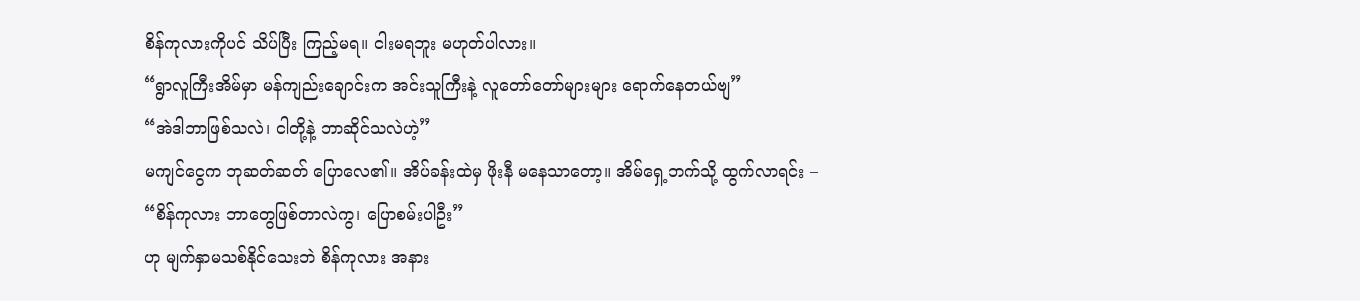စိန်ကုလားကိုပင် သိပ်ပြီး ကြည့်မရ။ ငါးမရဘူး မဟုတ်ပါလား။
“ရွာလူကြီးအိမ်မှာ မန်ကျည်းချောင်းက အင်းသူကြီးနဲ့ လူတော်တော်များများ ရောက်နေတယ်ဗျ”
“အဲဒါဘာဖြစ်သလဲ၊ ငါတို့နဲ့ ဘာဆိုင်သလဲဟဲ့”
မကျင်ငွေက ဘုဆတ်ဆတ် ပြောလေ၏။ အိပ်ခန်းထဲမှ ဖိုးနီ မနေသာတော့။ အိမ်ရှေ့ဘက်သို့ ထွက်လာရင်း –
“စိန်ကုလား ဘာတွေဖြစ်တာလဲကွ၊ ပြောစမ်းပါဦး”
ဟု မျက်နှာမသစ်နိုင်သေးဘဲ စိန်ကုလား အနား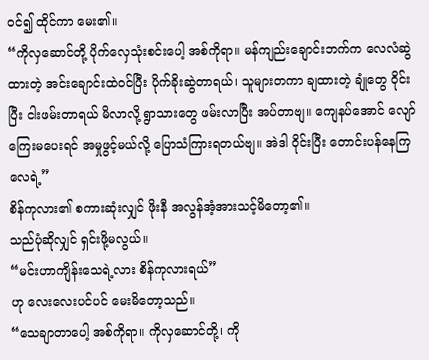ဝင်၍ ထိုင်ကာ မေး၏။
“ကိုလှဆောင်တို့ ပိုက်လှေသုံးစင်းပေါ့ အစ်ကိုရာ။ မန်ကျည်းချောင်းဘက်က လေလံဆွဲထားတဲ့ အင်းချောင်းထဲဝင်ပြီး ပိုက်ခိုးဆွဲတာရယ်၊ သူများတကာ ချထားတဲ့ ချုံတွေ ဝိုင်းပြီး ငါးဖမ်းတာရယ် မိလာလို့ ရွာသားတွေ ဖမ်းလာပြီး အပ်တာဗျ။ ကျေနပ်အောင် လျော်ကြေးမပေးရင် အမှုဖွင့်မယ်လို့ ပြောသံကြားရတယ်ဗျ။ အဲဒါ ဝိုင်းပြီး တောင်းပန်နေကြလေရဲ့”
စိန်ကုလား၏ စကားဆုံးလျှင် ဖိုးနီ အလွန်အံ့အားသင့်မိတော့၏။
သည်ပုံဆိုလျှင် ရှင်းဖို့မလွယ်။
“မင်းဟာကျိန်းသေရဲ့လား စိန်ကုလားရယ်”
ဟု လေးလေးပင်ပင် မေးမိတော့သည်။
“သေချာတာပေါ့ အစ်ကိုရာ။ ကိုလှဆောင်တို့၊ ကို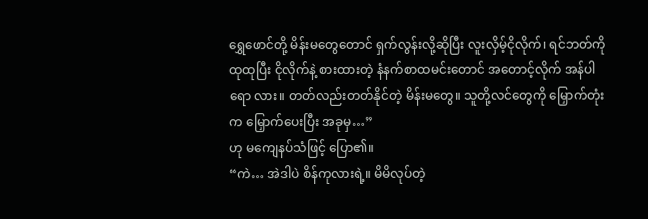ရွှေဖောင်တို့ မိန်းမတွေတောင် ရှက်လွန်းလို့ဆိုပြီး လူးလှိမ့်ငိုလိုက်၊ ရင်ဘတ်ကို ထုထုပြီး ငိုလိုက်နဲ့ စားထားတဲ့ နံနက်စာထမင်းတောင် အတောင့်လိုက် အန်ပါရော လား။ တတ်လည်းတတ်နိုင်တဲ့ မိန်းမတွေ။ သူတို့လင်တွေကို မြှောက်တုံးက မြှောက်ပေးပြီး အခုမှ…”
ဟု မကျေနပ်သံဖြင့် ပြော၏။
“ကဲ… အဲဒါပဲ စိန်ကုလားရဲ့။ မိမိလုပ်တဲ့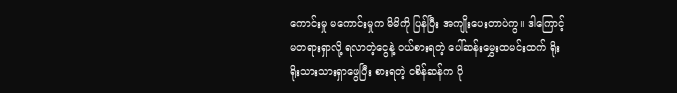ကောင်းမှု မကောင်းမှုက မိမိကို ပြန်ပြီး အကျိုးပေးတာပဲကွ။ ဒါကြောင့် မတရားရှာလို့ ရလာတဲ့ငွေနဲ့ ဝယ်စားရတဲ့ ပေါ်ဆန်းမွှေးထမင်းထက် ရိုးရိုးသားသားရှာဖွေပြီး စားရတဲ့ ငစိန်ဆန်က ပို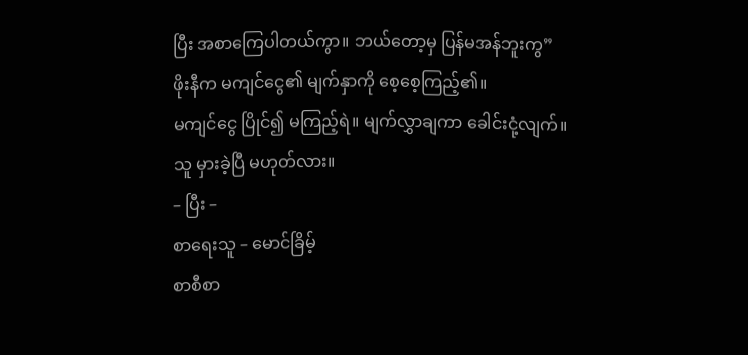ပြီး အစာကြေပါတယ်ကွာ။ ဘယ်တော့မှ ပြန်မအန်ဘူးကွ”
ဖိုးနီက မကျင်ငွေ၏ မျက်နှာကို စေ့စေ့ကြည့်၏။
မကျင်ငွေ ပြိုင်၍ မကြည့်ရဲ။ မျက်လွှာချကာ ခေါင်းငုံ့လျက်။
သူ မှားခဲ့ပြီ မဟုတ်လား။
– ပြီး –
စာရေးသူ – မောင်ခြိမ့်
စာစီစာ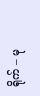ရိုက် – မု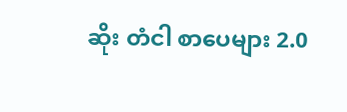ဆိုး တံငါ စာပေများ 2.0